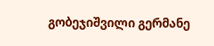გობეჯიშვილი გერმანე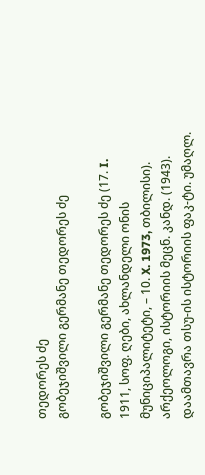თედორეს ძე
გობეჯიშვილი გერმანე თედორეს ძე

გობეჯიშვილი გერმანე თედორეს ძე (17. I. 1911, სოფ. ღები, ახლანდელი ონის მუნიციპალიტეტი, – 10. X. 1973, თბილისი). არქეოლოგი, ისტორიის მეცნ. კანდ. (1943).  დაამთავრა თსუ-ის ისტორიის ფაკ-ტი. უმაღლ.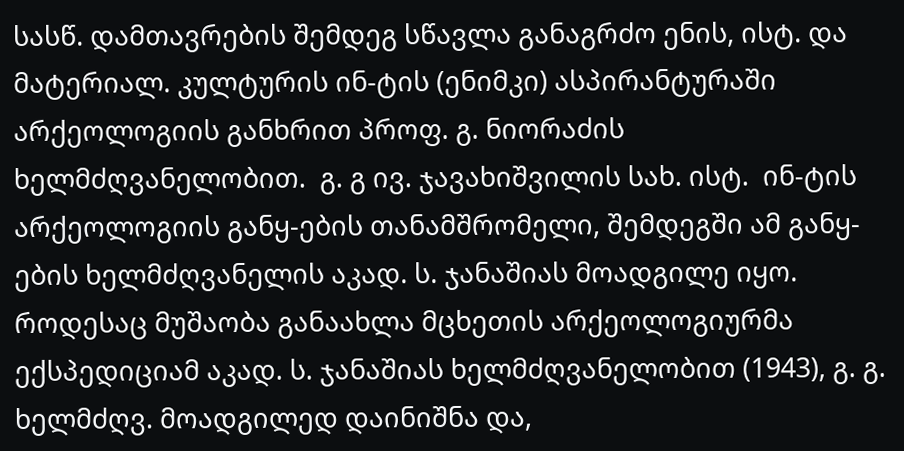სასწ. დამთავრების შემდეგ სწავლა განაგრძო ენის, ისტ. და მატერიალ. კულტურის ინ-ტის (ენიმკი) ასპირანტურაში არქეოლოგიის განხრით პროფ. გ. ნიორაძის ხელმძღვანელობით.  გ. გ ივ. ჯავახიშვილის სახ. ისტ.  ინ-ტის არქეოლოგიის განყ-ების თანამშრომელი, შემდეგში ამ განყ-ების ხელმძღვანელის აკად. ს. ჯანაშიას მოადგილე იყო. როდესაც მუშაობა განაახლა მცხეთის არქეოლოგიურმა ექსპედიციამ აკად. ს. ჯანაშიას ხელმძღვანელობით (1943), გ. გ. ხელმძღვ. მოადგილედ დაინიშნა და,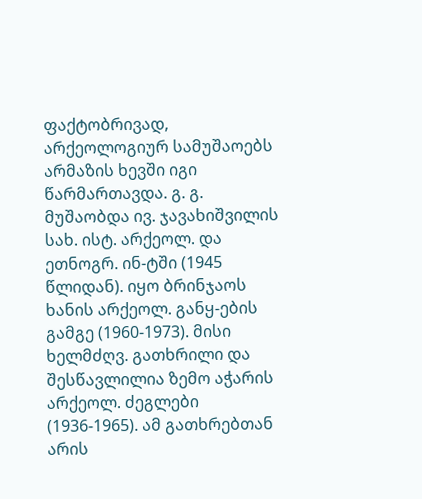ფაქტობრივად, არქეოლოგიურ სამუშაოებს არმაზის ხევში იგი წარმართავდა. გ. გ. მუშაობდა ივ. ჯავახიშვილის სახ. ისტ. არქეოლ. და ეთნოგრ. ინ-ტში (1945 წლიდან). იყო ბრინჯაოს ხანის არქეოლ. განყ-ების გამგე (1960-1973). მისი ხელმძღვ. გათხრილი და შესწავლილია ზემო აჭარის არქეოლ. ძეგლები (1936-1965). ამ გათხრებთან არის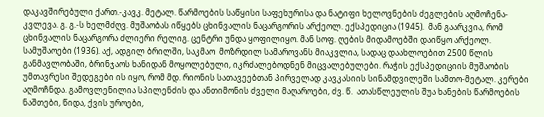დაკავშირებული ქართ.-კავკ. მეტალ. წარმოების საწყისი საფეხურისა და ნატიფი ხელოვნების ძეგლების აღმოჩენა-კვლევა. გ. გ.-ს ხელმძღვ. მუშაობას იწყებს ცხინვალის ნაცარგორის არქეოლ. ექსპედიცია (1945).  მან გაარკვია, რომ ცხინვალის ნაცარგორა ძლიერი რელიგ. ცენტრი უნდა ყოფილიყო. მან სოფ. ღების მიდამოებში დაიწყო არქეოლ. სამუშაოები (1936). აქ, ადგილ ბრილში, საკმაო  მოზრდილ სამაროვანს მიაკვლია, სადაც დაახლოებით 2500 წლის განმავლობაში, ბრინჯაოს ხანიდან მოყოლებული, იკრძალებოდნენ მიცვალებულები. რაჭის ექსპედიციის მუშაობის უმთავრესი შედეგები ის იყო, რომ მდ. რიონის სათავეებთან პირველად კავკასიის სინამდვილეში სამთო-მეტალ. კერები აღმოჩნდა. გამოვლენილია სპილენძის და ანთიმონის ძველი მაღაროები, ძვ. წ.  ათასწლეულის შუა ხანების წარმოების ნაშთები, წიდა, ქვის უროები,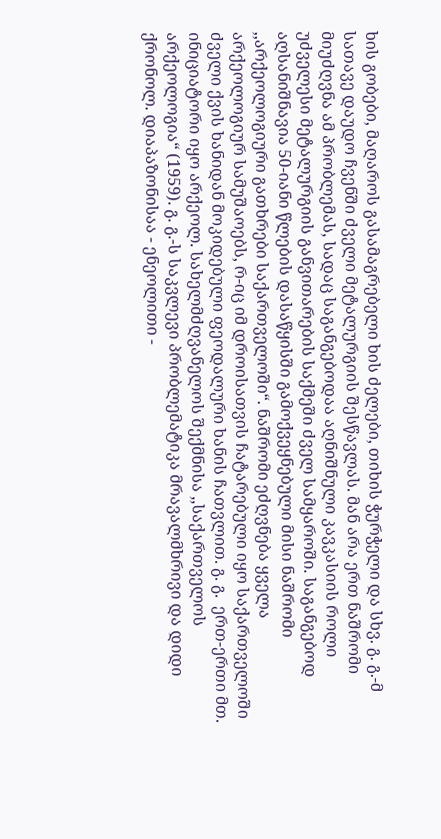ხის გობები, მაღაროს გასამაგრებელი ხის ძელები, თიხის ჭურჭელი და სხვ. გ. გ.-მ  სათავე დაუდო ჩვენში ძველი მეტალურგიის შესწავლას. მან არა ერთ ნაშრომი მიუძღვნა ამ პრობლემას, სადაც საგანგებოდაა აღნიშნული კავკასიის როლი უძველესი მეტალურგიის განვითარების საქმეში ძველ სამყაროში. საგანგებოდ აღსანიშნავია 50-იანი წლების დასაწყისში გამოქვეყნებული მისი ნაშრომი ,,არქეოლოგიური გათხრები საქართველოში“. ნაშრომი ეძღვნება ყველა არქეოლოგიურ სამუშაოებს, რ-იც იმ დროისათვის ჩატარებული იყო საქართველოში ძველი ქვის ხანიდან მოკიდებული ფეოდალური ხანის ჩათვლით. გ. გ.  ერთ-ერთი მთ. ინიციატორი იყო არქეოლ. სახელმძღვანელოს შექმნისა ,,საქართველოს არქეოლოგია“ (1959). გ. გ.-ს საკვლევი პრობლემატიკა მრავალმხრივი და დიდი ქრონოლ. დიაპაზონისაა - ენეოლითი -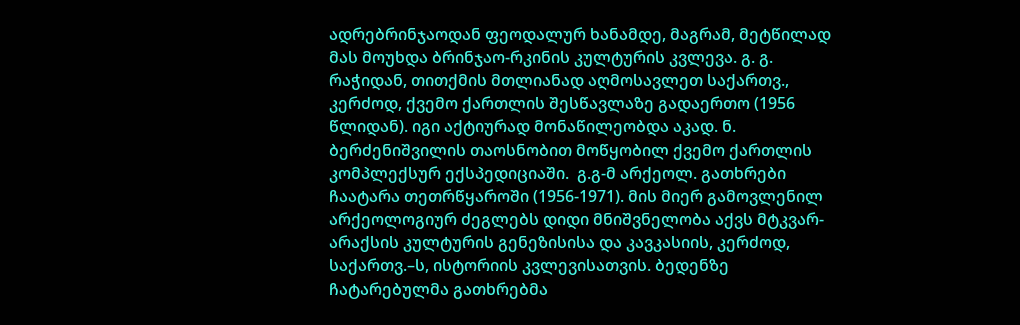ადრებრინჯაოდან ფეოდალურ ხანამდე, მაგრამ, მეტწილად მას მოუხდა ბრინჯაო-რკინის კულტურის კვლევა. გ. გ. რაჭიდან, თითქმის მთლიანად აღმოსავლეთ საქართვ., კერძოდ, ქვემო ქართლის შესწავლაზე გადაერთო (1956 წლიდან). იგი აქტიურად მონაწილეობდა აკად. ნ. ბერძენიშვილის თაოსნობით მოწყობილ ქვემო ქართლის კომპლექსურ ექსპედიციაში.  გ.გ-მ არქეოლ. გათხრები ჩაატარა თეთრწყაროში (1956-1971). მის მიერ გამოვლენილ არქეოლოგიურ ძეგლებს დიდი მნიშვნელობა აქვს მტკვარ-არაქსის კულტურის გენეზისისა და კავკასიის, კერძოდ, საქართვ.–ს, ისტორიის კვლევისათვის. ბედენზე ჩატარებულმა გათხრებმა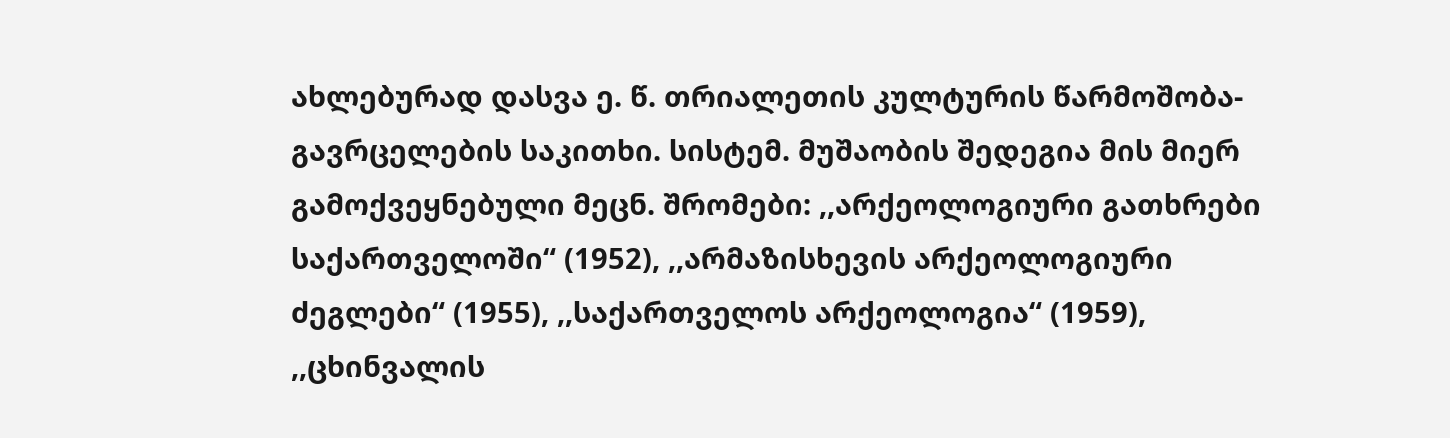ახლებურად დასვა ე. წ. თრიალეთის კულტურის წარმოშობა-გავრცელების საკითხი. სისტემ. მუშაობის შედეგია მის მიერ გამოქვეყნებული მეცნ. შრომები: ,,არქეოლოგიური გათხრები საქართველოში“ (1952), ,,არმაზისხევის არქეოლოგიური ძეგლები“ (1955), ,,საქართველოს არქეოლოგია“ (1959), ,,ცხინვალის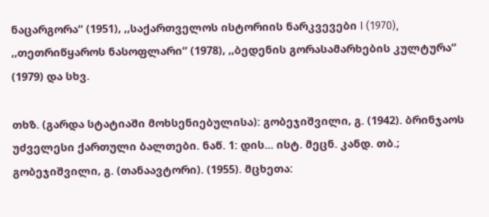ნაცარგორა“ (1951), ,,საქართველოს ისტორიის ნარკვევები I (1970), ,,თეთრიწყაროს ნასოფლარი“ (1978), ,,ბედენის გორასამარხების კულტურა“ (1979) და სხვ.

თხზ. (გარდა სტატიაში მოხსენიებულისა): გობეჯიშვილი, გ. (1942). ბრინჯაოს უძველესი ქართული ბალთები. ნაწ. 1: დის... ისტ. მეცნ. კანდ. თბ.; გობეჯიშვილი, გ. (თანაავტორი). (1955). მცხეთა: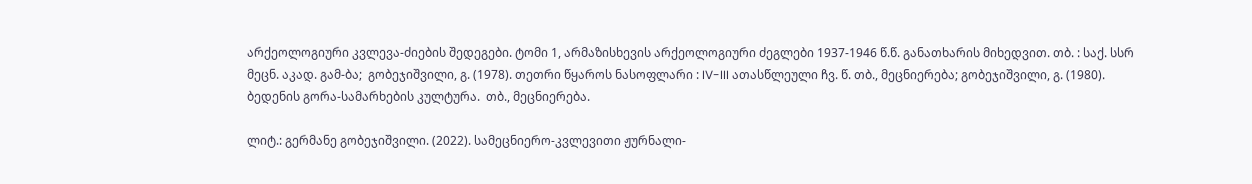არქეოლოგიური კვლევა-ძიების შედეგები. ტომი 1, არმაზისხევის არქეოლოგიური ძეგლები 1937-1946 წ.წ. განათხარის მიხედვით. თბ. : საქ. სსრ მეცნ. აკად. გამ-ბა;  გობეჯიშვილი, გ. (1978). თეთრი წყაროს ნასოფლარი : IV-III ათასწლეული ჩვ. წ. თბ., მეცნიერება; გობეჯიშვილი, გ. (1980). ბედენის გორა-სამარხების კულტურა.  თბ., მეცნიერება.

ლიტ.: გერმანე გობეჯიშვილი. (2022). სამეცნიერო-კვლევითი ჟურნალი-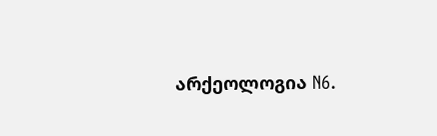არქეოლოგია N6.